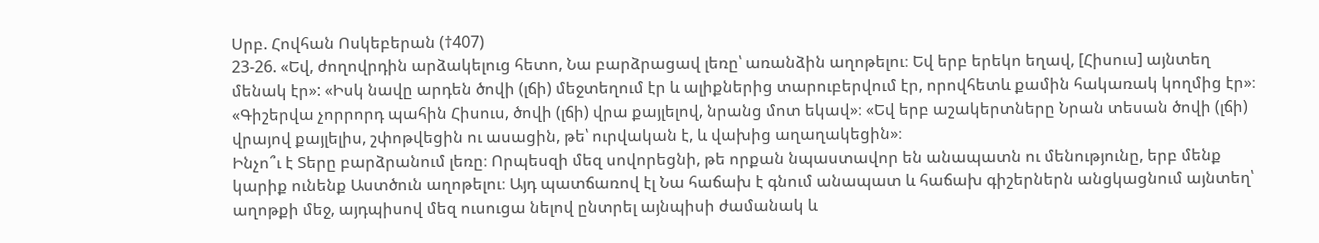Սրբ. Հովհան Ոսկեբերան (†407)
23-26. «Եվ, ժողովրդին արձակելուց հետո, Նա բարձրացավ լեռը՝ առանձին աղոթելու։ Եվ երբ երեկո եղավ, [Հիսուս] այնտեղ մենակ էր»: «Իսկ նավը արդեն ծովի (լճի) մեջտեղում էր և ալիքներից տարուբերվում էր, որովհետև քամին հակառակ կողմից էր»։ «Գիշերվա չորրորդ պահին Հիսուս, ծովի (լճի) վրա քայլելով, նրանց մոտ եկավ»։ «Եվ երբ աշակերտները Նրան տեսան ծովի (լճի) վրայով քայլելիս, շփոթվեցին ու ասացին, թե՝ ուրվական է, և վախից աղաղակեցին»։
Ինչո՞ւ է Տերը բարձրանում լեռը։ Որպեսզի մեզ սովորեցնի, թե որքան նպաստավոր են անապատն ու մենությունը, երբ մենք կարիք ունենք Աստծուն աղոթելու։ Այդ պատճառով էլ Նա հաճախ է գնում անապատ և հաճախ գիշերներն անցկացնում այնտեղ՝ աղոթքի մեջ, այդպիսով մեզ ուսուցա նելով ընտրել այնպիսի ժամանակ և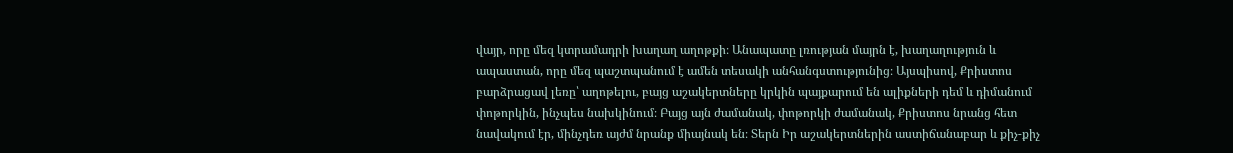վայր, որը մեզ կտրամադրի խաղաղ աղոթքի։ Անապատը լռության մայրն է, խաղաղություն և ապաստան, որը մեզ պաշտպանում է ամեն տեսակի անհանգստությունից։ Այսպիսով, Քրիստոս բարձրացավ լեռը՝ աղոթելու, բայց աշակերտները կրկին պայքարում են ալիքների դեմ և դիմանում փոթորկին, ինչպես նախկինում։ Բայց այն ժամանակ, փոթորկի ժամանակ, Քրիստոս նրանց հետ նավակում էր, մինչդեռ այժմ նրանք միայնակ են։ Տերն Իր աշակերտներին աստիճանաբար և քիչ-քիչ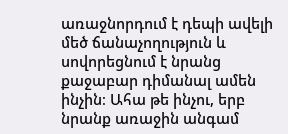առաջնորդում է դեպի ավելի մեծ ճանաչողություն և սովորեցնում է նրանց քաջաբար դիմանալ ամեն ինչին։ Ահա թե ինչու, երբ նրանք առաջին անգամ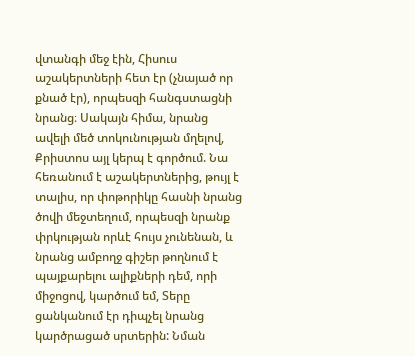վտանգի մեջ էին, Հիսուս աշակերտների հետ էր (չնայած որ քնած էր), որպեսզի հանգստացնի նրանց։ Սակայն հիմա, նրանց ավելի մեծ տոկունության մղելով, Քրիստոս այլ կերպ է գործում. Նա հեռանում է աշակերտներից, թույլ է տալիս, որ փոթորիկը հասնի նրանց ծովի մեջտեղում, որպեսզի նրանք փրկության որևէ հույս չունենան, և նրանց ամբողջ գիշեր թողնում է պայքարելու ալիքների դեմ, որի միջոցով, կարծում եմ, Տերը ցանկանում էր դիպչել նրանց կարծրացած սրտերին: Նման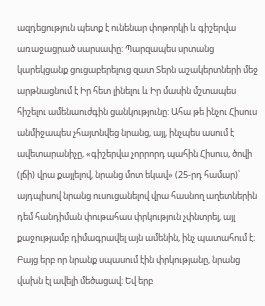ազդեցություն պետք է ունենար փոթորկի և գիշերվա առաջացրած սարսափը: Պարզապես սրտանց կարեկցանք ցուցաբերելուց զատ Տերն աշակերտների մեջ արթնացնում է Իր հետ լինելու և Իր մասին մշտապես հիշելու ամենաուժգին ցանկությունը: Ահա թե ինչու Հիսուս անմիջապես չհայտնվեց նրանց, այլ, ինչպես ասում է ավետարանիչը, «գիշերվա չորրորդ պահին Հիսուս, ծովի (լճի) վրա քայլելով, նրանց մոտ եկավ» (25-րդ համար)՝ այդպիսով նրանց ուսուցանելով վրա հասնող աղետներին դեմ հանդիման փութահաս փրկություն չփնտրել, այլ քաջությամբ դիմագրավել այն ամենին, ինչ պատահում է։
Բայց երբ որ նրանք սպասում էին փրկությանը, նրանց վախն էլ ավելի մեծացավ։ Եվ երբ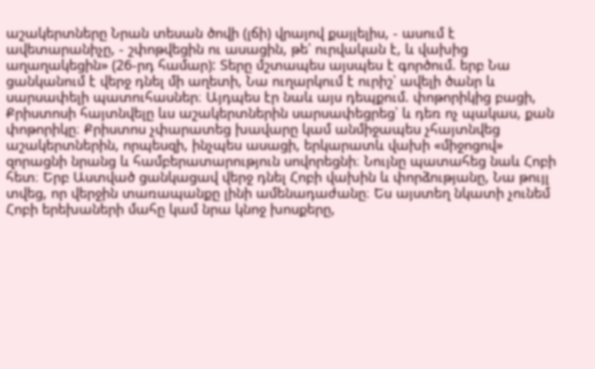աշակերտները Նրան տեսան ծովի (լճի) վրայով քայլելիս, - ասում է ավետարանիչը, - շփոթվեցին ու ասացին, թե՝ ուրվական է, և վախից աղաղակեցին» (26-րդ համար): Տերը մշտապես այսպես է գործում. երբ Նա ցանկանում է վերջ դնել մի աղետի, Նա ուղարկում է ուրիշ՝ ավելի ծանր և սարսափելի պատուհասներ։ Այդպես էր նաև այս դեպքում. փոթորիկից բացի, Քրիստոսի հայտնվելը ևս աշակերտներին սարսափեցրեց՝ և դեռ ոչ պակաս, քան փոթորիկը։ Քրիստոս չփարատեց խավարը կամ անմիջապես չհայտնվեց աշակերտներին, որպեսզի, ինչպես ասացի, երկարատև վախի «միջոցով» զորացնի նրանց և համբերատարություն սովորեցնի։ Նույնը պատահեց նաև Հոբի հետ։ Երբ Աստված ցանկացավ վերջ դնել Հոբի վախին և փորձությանը, Նա թույլ տվեց, որ վերջին տառապանքը լինի ամենադաժանը։ Ես այստեղ նկատի չունեմ Հոբի երեխաների մահը կամ նրա կնոջ խոսքերը,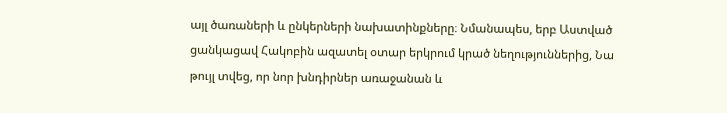այլ ծառաների և ընկերների նախատինքները։ Նմանապես, երբ Աստված ցանկացավ Հակոբին ազատել օտար երկրում կրած նեղություններից, Նա թույլ տվեց, որ նոր խնդիրներ առաջանան և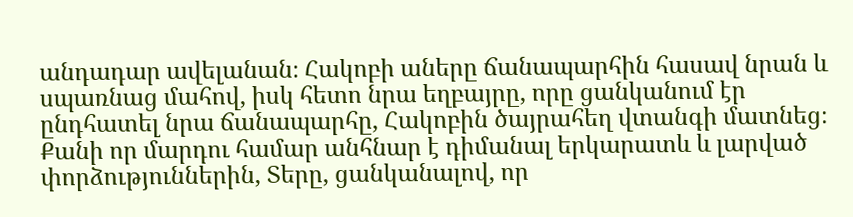անդադար ավելանան։ Հակոբի աները ճանապարհին հասավ նրան և սպառնաց մահով, իսկ հետո նրա եղբայրը, որը ցանկանում էր ընդհատել նրա ճանապարհը, Հակոբին ծայրահեղ վտանգի մատնեց։ Քանի որ մարդու համար անհնար է դիմանալ երկարատև և լարված փորձություններին, Տերը, ցանկանալով, որ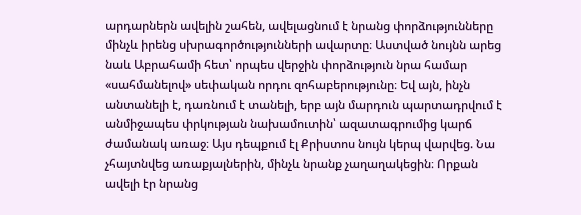արդարներն ավելին շահեն, ավելացնում է նրանց փորձությունները մինչև իրենց սխրագործությունների ավարտը։ Աստված նույնն արեց նաև Աբրահամի հետ՝ որպես վերջին փորձություն նրա համար «սահմանելով» սեփական որդու զոհաբերությունը։ Եվ այն, ինչն անտանելի է, դառնում է տանելի, երբ այն մարդուն պարտադրվում է անմիջապես փրկության նախամուտին՝ ազատագրումից կարճ ժամանակ առաջ։ Այս դեպքում էլ Քրիստոս նույն կերպ վարվեց. Նա չհայտնվեց առաքյալներին, մինչև նրանք չաղաղակեցին։ Որքան ավելի էր նրանց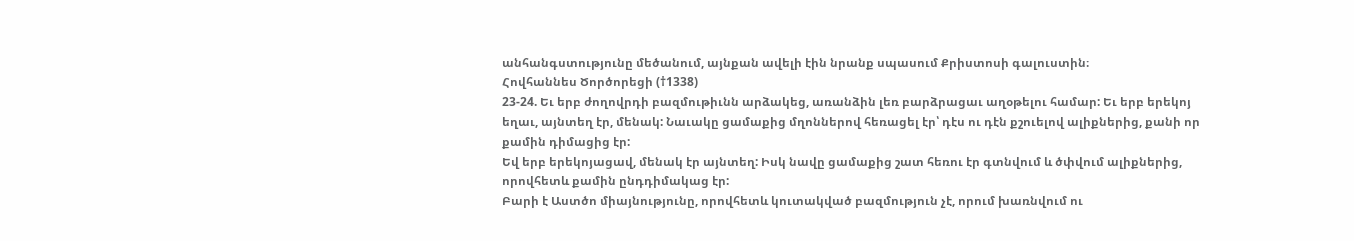անհանգստությունը մեծանում, այնքան ավելի էին նրանք սպասում Քրիստոսի գալուստին։
Հովհաննես Ծործորեցի (†1338)
23-24. Եւ երբ ժողովրդի բազմութիւնն արձակեց, առանձին լեռ բարձրացաւ աղօթելու համար: Եւ երբ երեկոյ եղաւ, այնտեղ էր, մենակ: Նաւակը ցամաքից մղոններով հեռացել էր՝ դէս ու դէն քշուելով ալիքներից, քանի որ քամին դիմացից էր:
Եվ երբ երեկոյացավ, մենակ էր այնտեղ: Իսկ նավը ցամաքից շատ հեռու էր գտնվում և ծփվում ալիքներից, որովհետև քամին ընդդիմակաց էր:
Բարի է Աստծո միայնությունը, որովհետև կուտակված բազմություն չէ, որում խառնվում ու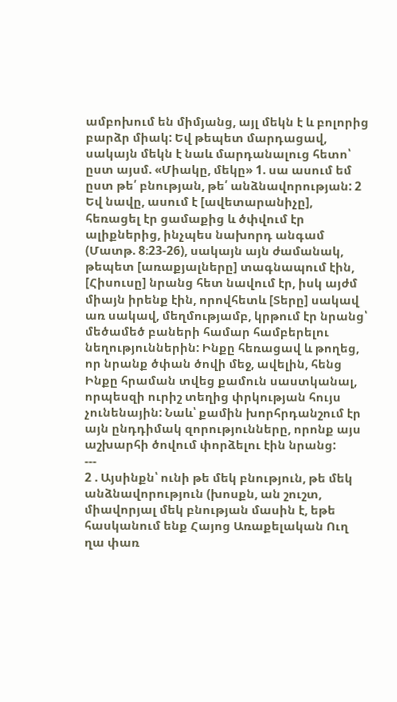ամբոխում են միմյանց, այլ մեկն է և բոլորից բարձր միակ: Եվ թեպետ մարդացավ, սակայն մեկն է նաև մարդանալուց հետո՝ ըստ այսմ. «Միակը, մեկը» 1. սա ասում եմ ըստ թե՛ բնության, թե՛ անձնավորության: 2
Եվ նավը, ասում է [ավետարանիչը], հեռացել էր ցամաքից և ծփվում էր ալիքներից, ինչպես նախորդ անգամ (Մատթ. 8։23-26), սակայն այն ժամանակ, թեպետ [առաքյալները] տագնապում էին, [Հիսուսը] նրանց հետ նավում էր, իսկ այժմ միայն իրենք էին, որովհետև [Տերը] սակավ առ սակավ, մեղմությամբ, կրթում էր նրանց՝ մեծամեծ բաների համար համբերելու նեղություններին: Ինքը հեռացավ և թողեց, որ նրանք ծփան ծովի մեջ, ավելին, հենց Ինքը հրաման տվեց քամուն սաստկանալ, որպեսզի ուրիշ տեղից փրկության հույս չունենային: Նաև՝ քամին խորհրդանշում էր այն ընդդիմակ զորությունները, որոնք այս աշխարհի ծովում փորձելու էին նրանց:
---
2 . Այսինքն՝ ունի թե մեկ բնություն, թե մեկ անձնավորություն (խոսքն, ան շուշտ, միավորյալ մեկ բնության մասին է, եթե հասկանում ենք Հայոց Առաքելական Ուղ ղա փառ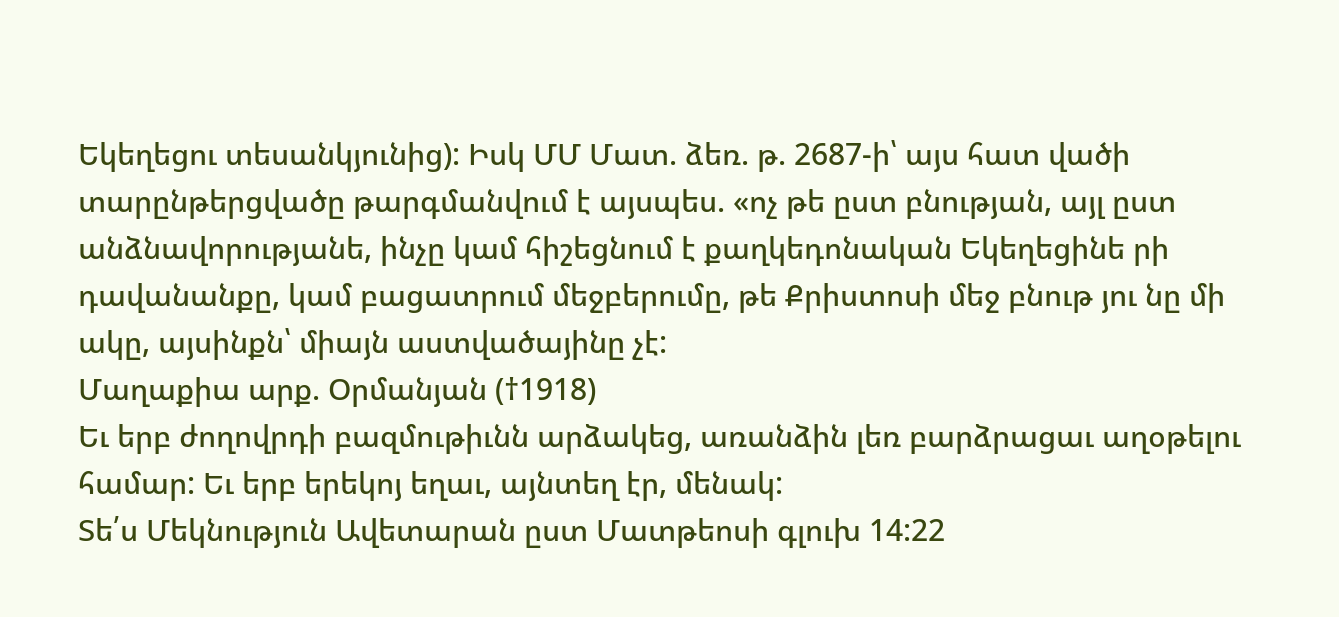Եկեղեցու տեսանկյունից): Իսկ ՄՄ Մատ. ձեռ. թ. 2687-ի՝ այս հատ վածի տարընթերցվածը թարգմանվում է այսպես. «ոչ թե ըստ բնության, այլ ըստ անձնավորությանե, ինչը կամ հիշեցնում է քաղկեդոնական Եկեղեցինե րի դավանանքը, կամ բացատրում մեջբերումը, թե Քրիստոսի մեջ բնութ յու նը մի ակը, այսինքն՝ միայն աստվածայինը չէ:
Մաղաքիա արք. Օրմանյան (†1918)
Եւ երբ ժողովրդի բազմութիւնն արձակեց, առանձին լեռ բարձրացաւ աղօթելու համար: Եւ երբ երեկոյ եղաւ, այնտեղ էր, մենակ:
Տե՛ս Մեկնություն Ավետարան ըստ Մատթեոսի գլուխ 14:22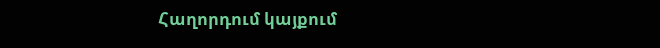Հաղորդում կայքում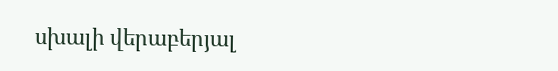սխալի վերաբերյալ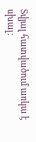Տվյալ հատվածում առկա է սխալ: